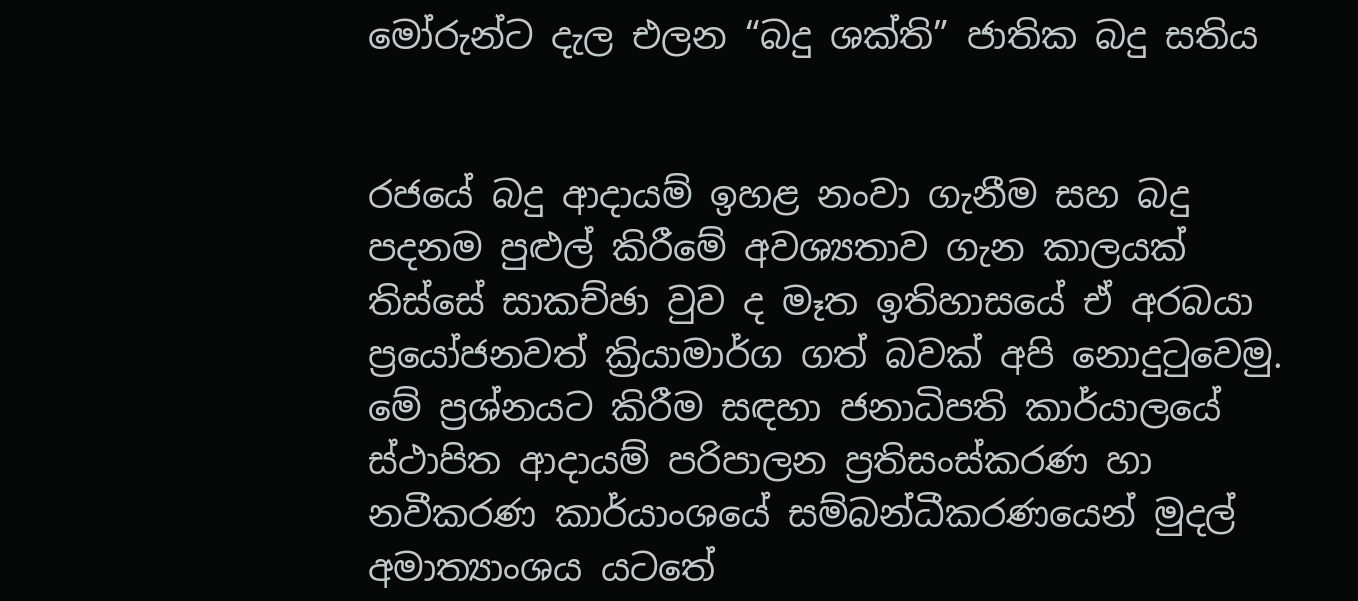මෝරුන්ට දැල එලන “බදු ශක්ති” ජාතික බදු සතිය


රජයේ බදු ආදායම් ඉහළ නංවා ගැනීම සහ බදු පදනම පුළුල් කිරීමේ අවශ්‍යතාව ගැන කාලයක් තිස්සේ සාකච්ඡා වුව ද මෑත ඉතිහාසයේ ඒ අරබයා ප්‍රයෝජනවත් ක්‍රියාමාර්ග ගත් බවක් අපි නොදුටුවෙමු. මේ ප්‍රශ්නයට කිරීම සඳහා ජනාධිපති කාර්යාලයේ ස්ථාපිත ආදායම් පරිපාලන ප්‍රතිසංස්කරණ හා නවීකරණ කාර්යාංශයේ සම්බන්ධීකරණයෙන් මුදල් අමාත්‍යාංශය යටතේ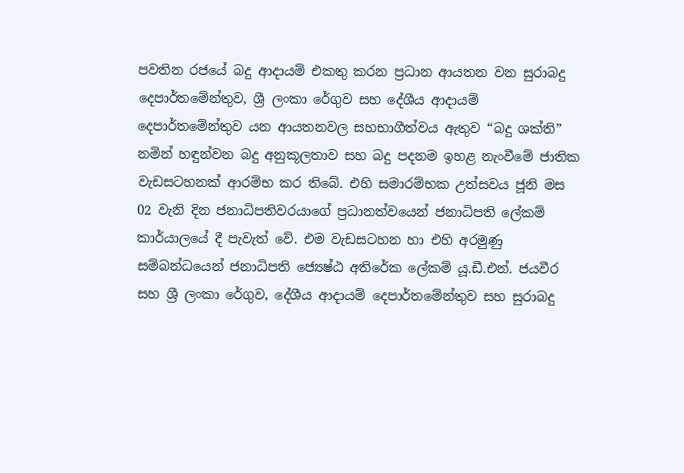පවතින රජයේ බදු ආදායම් එකතු කරන ප්‍රධාන ආයතන වන සුරාබදු දෙපාර්තමේන්තුව, ශ්‍රී ලංකා රේගුව සහ දේශීය ආදායම් දෙපාර්තමේන්තුව යන ආයතනවල සහභාගීත්වය ඇතුව “බදු ශක්ති” නමින් හඳුන්වන බදු අනුකූලතාව සහ බදු පදනම ඉහළ නැංවීමේ ජාතික වැඩසටහනක් ආරම්භ කර තිබේ. එහි සමාරම්භක උත්සවය ජූනි මස 02 වැනි දින ජනාධිපතිවරයාගේ ප්‍රධානත්වයෙන් ජනාධිපති ලේකම් කාර්යාලයේ දී පැවැත් වේ. එම වැඩසටහන හා එහි අරමුණු සම්බන්ධයෙන් ජනාධිපති ජ්‍යෙෂ්ඨ අතිරේක ලේකම් යූ.ඩී.එන්. ජයවීර සහ ශ්‍රී ලංකා රේගුව, දේශීය ආදායම් දෙපාර්තමේන්තුව සහ සුරාබදු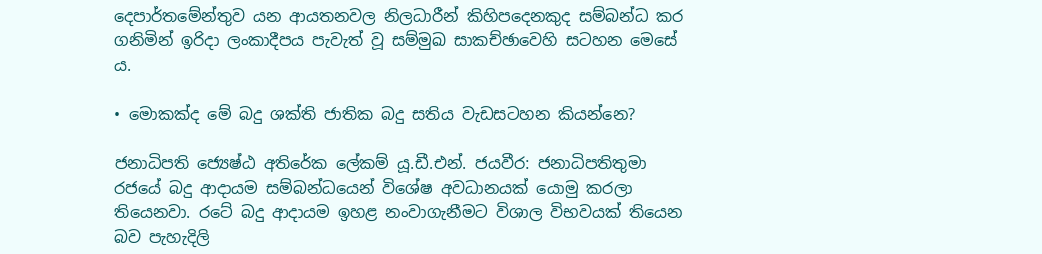දෙපාර්තමේන්තුව යන ආයතනවල නිලධාරීන් කිහිපදෙනකුද සම්බන්ධ කර ගනිමින් ඉරිදා ලංකාදීපය පැවැත් වූ සම්මුඛ සාකච්ඡාවෙහි සටහන මෙසේ ය.

• මොකක්ද මේ බදු ශක්ති ජාතික බදු සතිය වැඩසටහන කියන්නෙ?

ජනාධිපති ජ්‍යෙෂ්ඨ අතිරේක ලේකම් යූ.ඩී.එන්. ජයවීර: ජනාධිපතිතුමා රජයේ බදු ආදායම සම්බන්ධයෙන් විශේෂ අවධානයක් යොමු කරලා තියෙනවා. රටේ බදු ආදායම ඉහළ නංවාගැනීමට විශාල විභවයක් තියෙන බව පැහැදිලි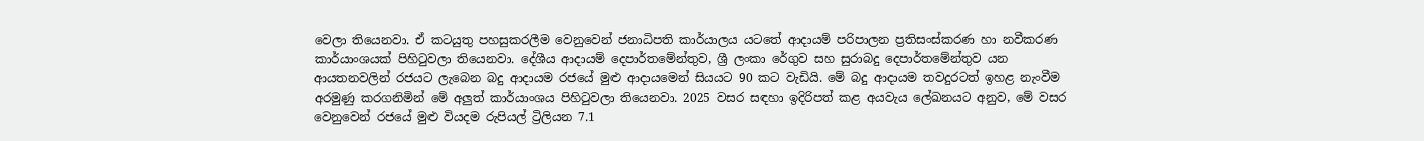වෙලා තියෙනවා. ඒ කටයුතු පහසුකරලීම වෙනුවෙන් ජනාධිපති කාර්යාලය යටතේ ආදායම් පරිපාලන ප්‍රතිසංස්කරණ හා නවීකරණ කාර්යාංශයක් පිහිටුවලා තියෙනවා. දේශීය ආදායම් දෙපාර්තමේන්තුව, ශ්‍රී ලංකා රේගුව සහ සුරාබදු දෙපාර්තමේන්තුව යන ආයතනවලින් රජයට ලැබෙන බදු ආදායම රජයේ මුළු ආදායමෙන් සියයට 90 කට වැඩියි. මේ බදු ආදායම තවදුරටත් ඉහළ නැංවීම අරමුණු කරගනිමින් මේ අලුත් කාර්යාංශය පිහිටුවලා තියෙනවා. 2025 වසර සඳහා ඉදිරිපත් කළ අයවැය ලේඛනයට අනුව, මේ වසර වෙනුවෙන් රජයේ මුළු වියදම රුපියල් ට්‍රිලියන 7.1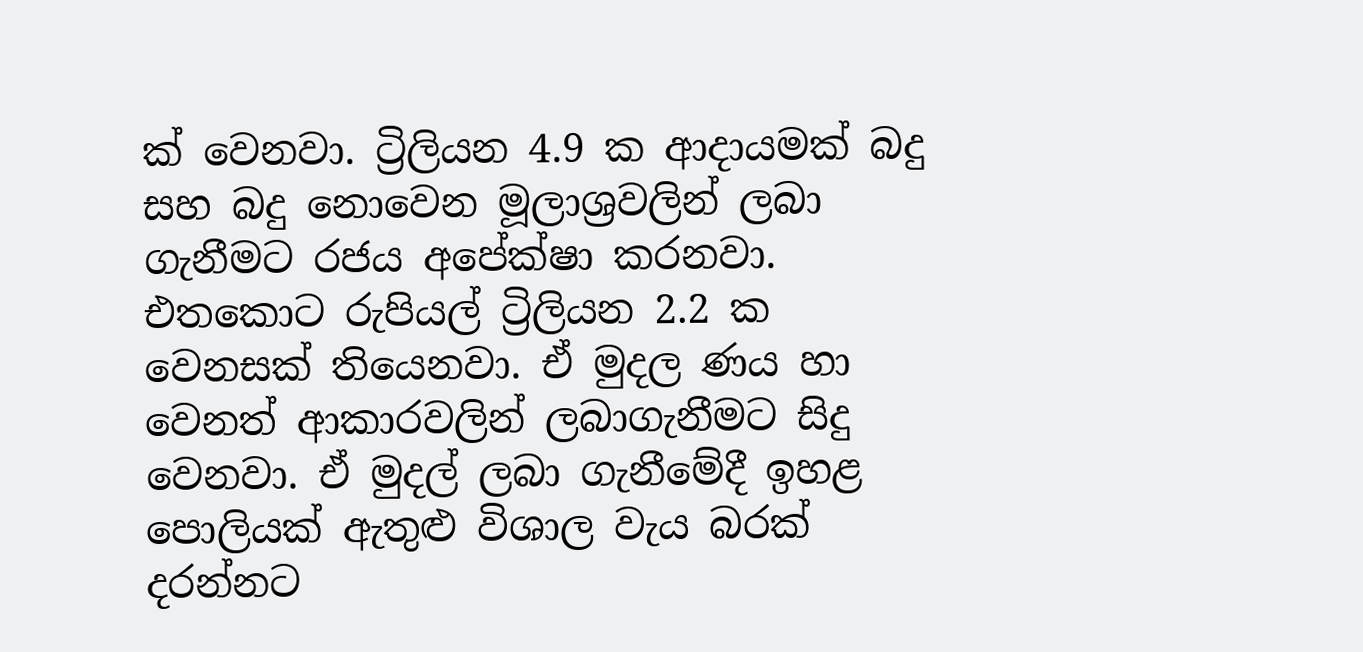ක් වෙනවා. ට්‍රිලියන 4.9 ක ආදායමක් බදු සහ බදු නොවෙන මූලාශ්‍රවලින් ලබා ගැනීමට රජය අපේක්ෂා කරනවා. එතකොට රුපියල් ට්‍රිලියන 2.2 ක වෙනසක් තියෙනවා. ඒ මුදල ණය හා වෙනත් ආකාරවලින් ලබාගැනීමට සිදු වෙනවා. ඒ මුදල් ලබා ගැනීමේදී ඉහළ පොලියක් ඇතුළු විශාල වැය බරක් දරන්නට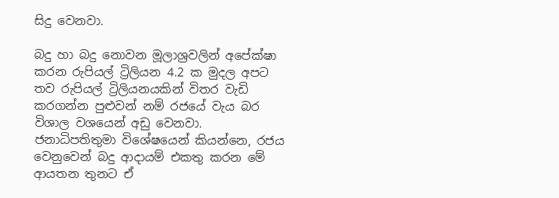සිදු වෙනවා.

බදු හා බදු නොවන මූලාශ්‍රවලින් අපේක්ෂා කරන රුපියල් ට්‍රිලියන 4.2 ක මුදල අපට තව රුපියල් ට්‍රිලියනයකින් විතර වැඩි කරගන්න පුළුවන් නම් රජයේ වැය බර විශාල වශයෙන් අඩු වෙනවා. ජනාධිපතිතුමා විශේෂයෙන් කියන්නෙ, රජය වෙනුවෙන් බදු ආදායම් එකතු කරන මේ ආයතන තුනට ඒ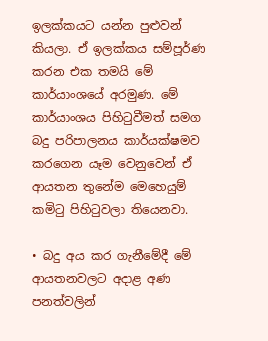ඉලක්කයට යන්න පුළුවන් කියලා. ඒ ඉලක්කය සම්පූර්ණ කරන එක තමයි මේ කාර්යාංශයේ අරමුණ. මේ කාර්යාංශය පිහිටුවීමත් සමග බදු පරිපාලනය කාර්යක්ෂමව කරගෙන යෑම වෙනුවෙන් ඒ ආයතන තුනේම මෙහෙයුම් කමිටු පිහිටුවලා තියෙනවා.

• බදු අය කර ගැනීමේදී මේ ආයතනවලට අදාළ අණ පනත්වලින්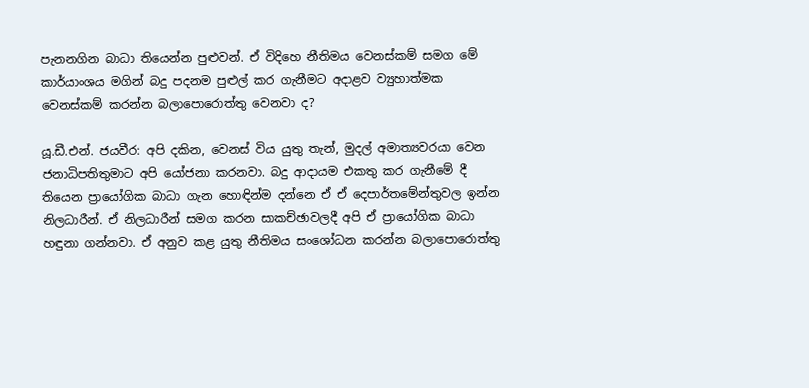පැනනගින බාධා තියෙන්න පුළුවන්. ඒ විදිහෙ නීතිමය වෙනස්කම් සමග මේ කාර්යාංශය මගින් බදු පදනම පුළුල් කර ගැනීමට අදාළව ව්‍යුහාත්මක වෙනස්කම් කරන්න බලාපොරොත්තු වෙනවා ද?

යූ.ඩී.එන්. ජයවීර: අපි දකින, වෙනස් විය යුතු තැන්, මුදල් අමාත්‍යවරයා වෙන ජනාධිපතිතුමාට අපි යෝජනා කරනවා. බදු ආදායම එකතු කර ගැනීමේ දී තියෙන ප්‍රායෝගික බාධා ගැන හොඳින්ම දන්නෙ ඒ ඒ දෙපාර්තමේන්තුවල ඉන්න නිලධාරීන්. ඒ නිලධාරීන් සමග කරන සාකච්ඡාවලදී අපි ඒ ප්‍රායෝගික බාධා හඳුනා ගන්නවා. ඒ අනුව කළ යුතු නීතිමය සංශෝධන කරන්න බලාපොරොත්තු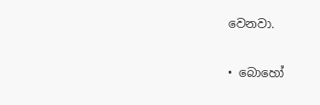වෙනවා.

• බොහෝ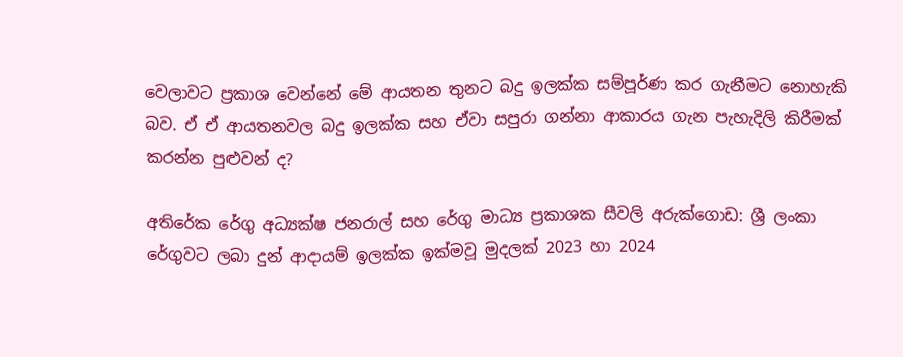වෙලාවට ප්‍රකාශ වෙන්නේ මේ ආයතන තුනට බදු ඉලක්ක සම්පූර්ණ කර ගැනීමට නොහැකි බව. ඒ ඒ ආයතනවල බදු ඉලක්ක සහ ඒවා සපුරා ගන්නා ආකාරය ගැන පැහැදිලි කිරීමක් කරන්න පුළුවන් ද?

අතිරේක රේගු අධ්‍යක්ෂ ජනරාල් සහ රේගු මාධ්‍ය ප්‍රකාශක සීවලි අරුක්ගොඩ: ශ්‍රී ලංකා රේගුවට ලබා දුන් ආදායම් ඉලක්ක ඉක්මවූ මුදලක් 2023 හා 2024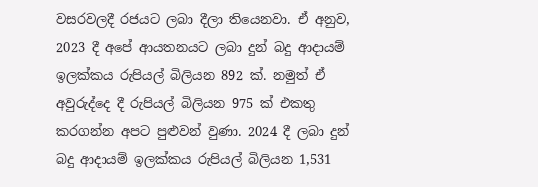වසරවලදී රජයට ලබා දීලා තියෙනවා. ඒ අනුව, 2023 දී අපේ ආයතනයට ලබා දුන් බදු ආදායම් ඉලක්කය රුපියල් බිලියන 892 ක්. නමුත් ඒ අවුරුද්දෙ දී රුපියල් බිලියන 975 ක් එකතු කරගන්න අපට පුළුවන් වුණා. 2024 දී ලබා දුන් බදු ආදායම් ඉලක්කය රුපියල් බිලියන 1,531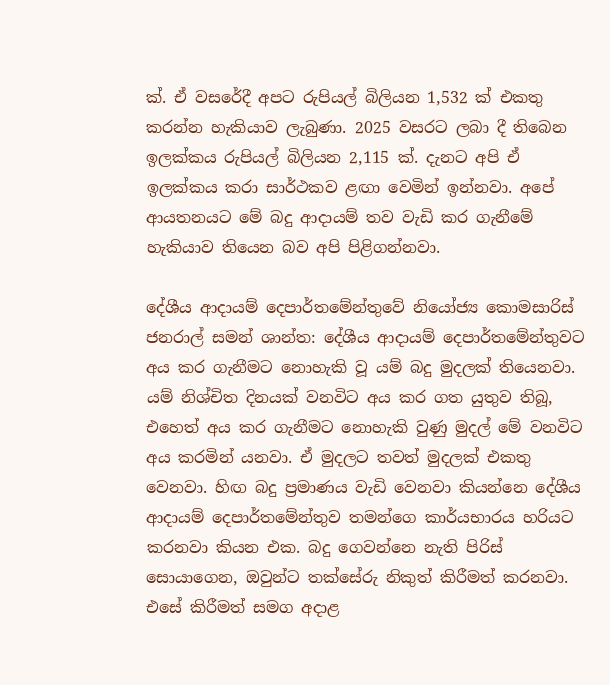ක්. ඒ වසරේදී අපට රුපියල් බිලියන 1,532 ක් එකතු කරන්න හැකියාව ලැබුණා. 2025 වසරට ලබා දී තිබෙන ඉලක්කය රුපියල් බිලියන 2,115 ක්. දැනට අපි ඒ ඉලක්කය කරා සාර්ථකව ළඟා වෙමින් ඉන්නවා. අපේ ආයතනයට මේ බදු ආදායම් තව වැඩි කර ගැනීමේ හැකියාව තියෙන බව අපි පිළිගන්නවා.

දේශීය ආදායම් දෙපාර්තමේන්තුවේ නියෝජ්‍ය කොමසාරිස් ජනරාල් සමන් ශාන්ත: දේශීය ආදායම් දෙපාර්තමේන්තුවට අය කර ගැනීමට නොහැකි වූ යම් බදු මුදලක් තියෙනවා. යම් නිශ්චිත දිනයක් වනවිට අය කර ගත යුතුව තිබූ, එහෙත් අය කර ගැනීමට නොහැකි වුණු මුදල් මේ වනවිට අය කරමින් යනවා. ඒ මුදලට තවත් මුදලක් එකතු වෙනවා. හිඟ බදු ප්‍රමාණය වැඩි වෙනවා කියන්නෙ දේශීය ආදායම් දෙපාර්තමේන්තුව තමන්ගෙ කාර්යභාරය හරියට කරනවා කියන එක. බදු ගෙවන්නෙ නැති පිරිස් සොයාගෙන, ඔවුන්ට තක්සේරු නිකුත් කිරීමත් කරනවා. එසේ කිරීමත් සමග අදාළ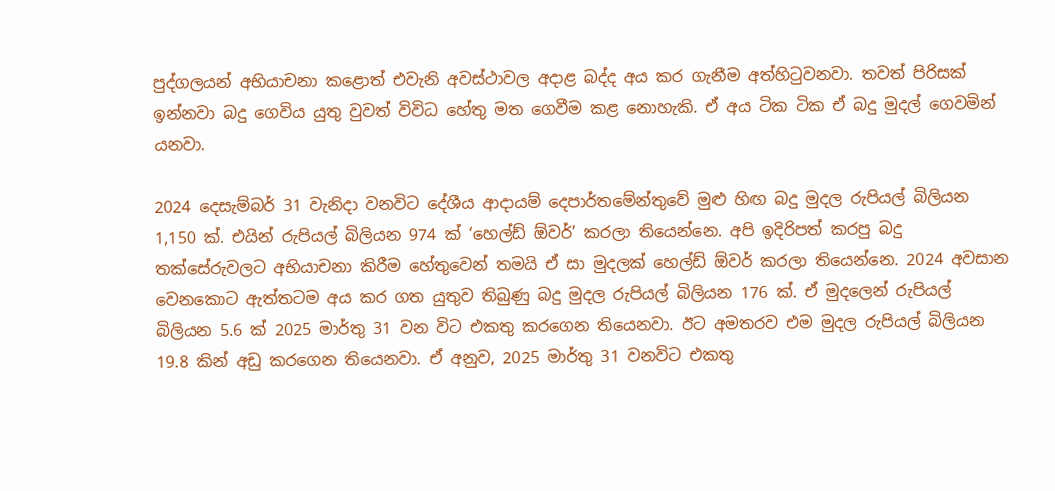පුද්ගලයන් අභියාචනා කළොත් එවැනි අවස්ථාවල අදාළ බද්ද අය කර ගැනීම අත්හිටුවනවා. තවත් පිරිසක් ඉන්නවා බදු ගෙවිය යුතු වුවත් විවිධ හේතු මත ගෙවීම කළ නොහැකි. ඒ අය ටික ටික ඒ බදු මුදල් ගෙවමින් යනවා.

2024 දෙසැම්බර් 31 වැනිදා වනවිට දේශීය ආදායම් දෙපාර්තමේන්තුවේ මුළු හිඟ බදු මුදල රුපියල් බිලියන 1,150 ක්. එයින් රුපියල් බිලියන 974 ක් ‘හෙල්ඩ් ඕවර්’ කරලා තියෙන්නෙ. අපි ඉදිරිපත් කරපු බදු තක්සේරුවලට අභියාචනා කිරීම හේතුවෙන් තමයි ඒ සා මුදලක් හෙල්ඩ් ඕවර් කරලා තියෙන්නෙ. 2024 අවසාන වෙනකොට ඇත්තටම අය කර ගත යුතුව තිබුණු බදු මුදල රුපියල් බිලියන 176 ක්. ඒ මුදලෙන් රුපියල් බිලියන 5.6 ක් 2025 මාර්තු 31 වන විට එකතු කරගෙන තියෙනවා. ඊට අමතරව එම මුදල රුපියල් බිලියන 19.8 කින් අඩු කරගෙන තියෙනවා. ඒ අනුව, 2025 මාර්තු 31 වනවිට එකතු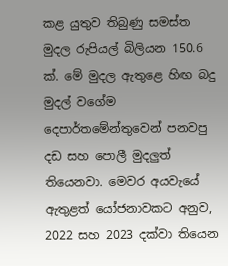කළ යුතුව තිබුණු සමස්ත මුදල රුපියල් බිලියන 150.6 ක්. මේ මුදල ඇතුළෙ හිඟ බදු මුදල් වගේම දෙපාර්තමේන්තුවෙන් පනවපු දඩ සහ පොලී මුදලුත් තියෙනවා. මෙවර අයවැයේ ඇතුළත් යෝජනාවකට අනුව, 2022 සහ 2023 දක්වා තියෙන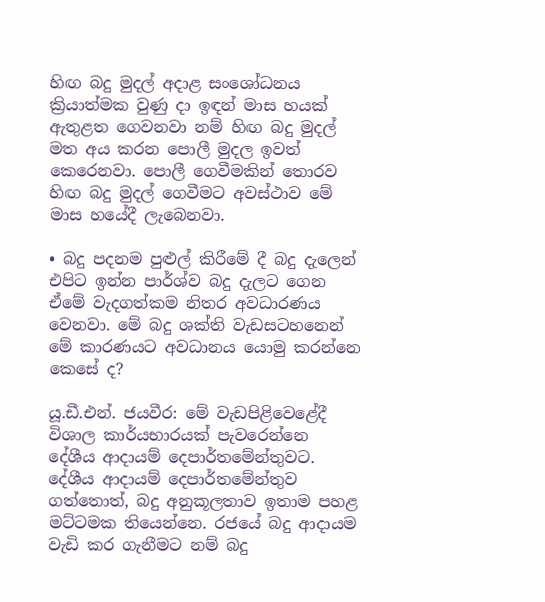හිඟ බදු මුදල් අදාළ සංශෝධනය ක්‍රියාත්මක වුණු දා ඉඳන් මාස හයක් ඇතුළත ගෙවනවා නම් හිඟ බදු මුදල් මත අය කරන පොලී මුදල ඉවත් කෙරෙනවා. පොලී ගෙවීමකින් තොරව හිඟ බදු මුදල් ගෙවීමට අවස්ථාව මේ මාස හයේදී ලැබෙනවා.

• බදු පදනම පුළුල් කිරීමේ දී බදු දැලෙන් එපිට ඉන්න පාර්ශ්ව බදු දැලට ගෙන ඒමේ වැදගත්කම නිතර අවධාරණය වෙනවා. මේ බදු ශක්ති වැඩසටහනෙන් මේ කාරණයට අවධානය යොමු කරන්නෙ කෙසේ ද?

යූ.ඩී.එන්. ජයවීර: මේ වැඩපිළිවෙළේදී විශාල කාර්යභාරයක් පැවරෙන්නෙ දේශීය ආදායම් දෙපාර්තමේන්තුවට. දේශීය ආදායම් දෙපාර්තමේන්තුව ගත්තොත්, බදු අනුකූලතාව ඉතාම පහළ මට්ටමක තියෙන්නෙ. රජයේ බදු ආදායම වැඩි කර ගැනීමට නම් බදු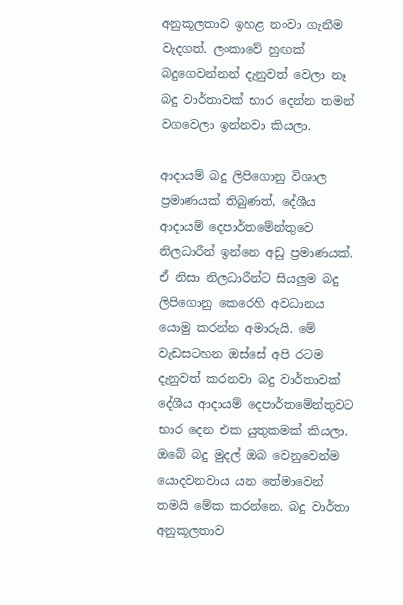අනුකූලතාව ඉහළ නංවා ගැනීම වැදගත්. ලංකාවේ හුඟක් බදුගෙවන්නන් දැනුවත් වෙලා නෑ බදු වාර්තාවක් භාර දෙන්න තමන් වගවෙලා ඉන්නවා කියලා.

ආදායම් බදු ලිපිගොනු විශාල ප්‍රමාණයක් තිබුණත්, දේශීය ආදායම් දෙපාර්තමේන්තුවෙ නිලධාරීන් ඉන්නෙ අඩු ප්‍රමාණයක්. ඒ නිසා නිලධාරීන්ට සියලුම බදු ලිපිගොනු කෙරෙහි අවධානය යොමු කරන්න අමාරුයි. මේ වැඩසටහන ඔස්සේ අපි රටම දැනුවත් කරනවා බදු වාර්තාවක් දේශීය ආදායම් දෙපාර්තමේන්තුවට භාර දෙන එක යුතුකමක් කියලා. ඔබේ බදු මුදල් ඔබ වෙනුවෙන්ම යොදවනවාය යන තේමාවෙන් තමයි මේක කරන්නෙ. බදු වාර්තා අනුකූලතාව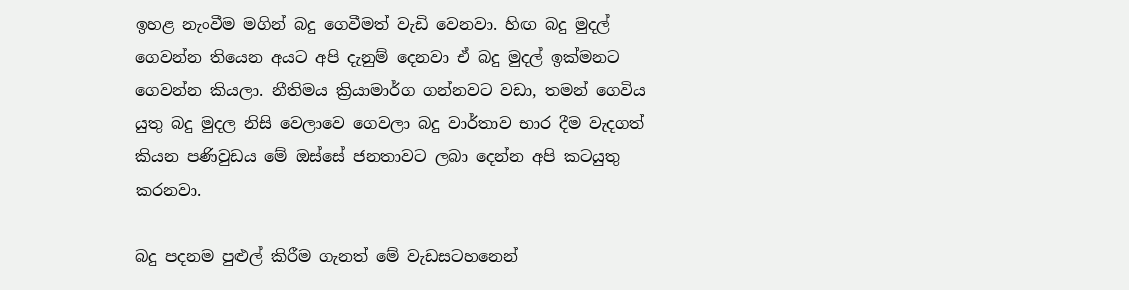ඉහළ නැංවීම මගින් බදු ගෙවීමත් වැඩි වෙනවා. හිඟ බදු මුදල් ගෙවන්න තියෙන අයට අපි දැනුම් දෙනවා ඒ බදු මුදල් ඉක්මනට ගෙවන්න කියලා. නීතිමය ක්‍රියාමාර්ග ගන්නවට වඩා, තමන් ගෙවිය යුතු බදු මුදල නිසි වෙලාවෙ ගෙවලා බදු වාර්තාව භාර දීම වැදගත් කියන පණිවුඩය මේ ඔස්සේ ජනතාවට ලබා දෙන්න අපි කටයුතු කරනවා.

බදු පදනම පුළුල් කිරීම ගැනත් මේ වැඩසටහනෙන්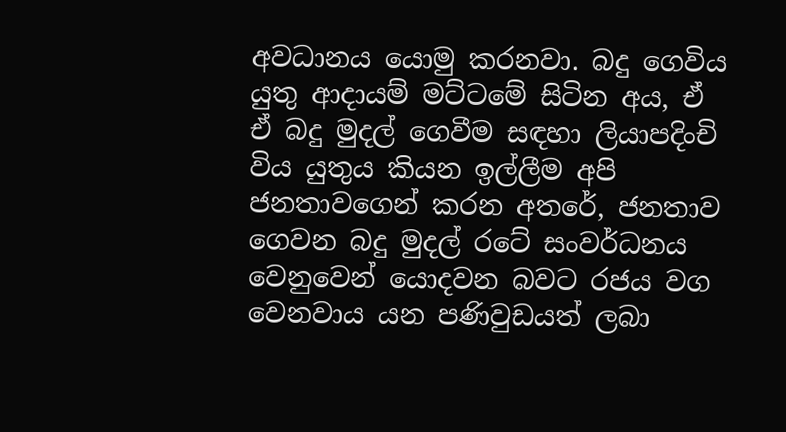අවධානය යොමු කරනවා. බදු ගෙවිය යුතු ආදායම් මට්ටමේ සිටින අය, ඒ ඒ බදු මුදල් ගෙවීම සඳහා ලියාපදිංචි විය යුතුය කියන ඉල්ලීම අපි ජනතාවගෙන් කරන අතරේ, ජනතාව ගෙවන බදු මුදල් රටේ සංවර්ධනය වෙනුවෙන් යොදවන බවට රජය වග වෙනවාය යන පණිවුඩයත් ලබා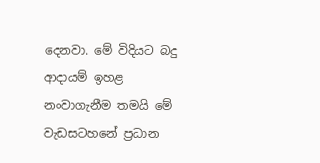දෙනවා. මේ විදියට බදු ආදායම් ඉහළ නංවාගැනීම තමයි මේ වැඩසටහනේ ප්‍රධාන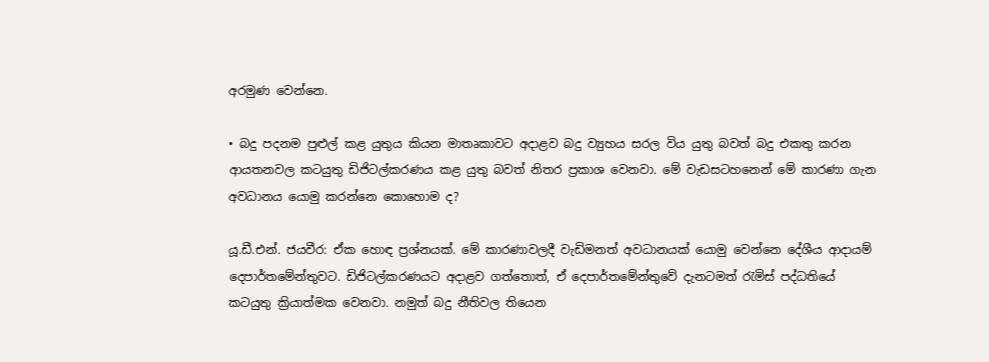අරමුණ වෙන්නෙ.

• බදු පදනම පුළුල් කළ යුතුය කියන මාතෘකාවට අදාළව බදු ව්‍යුහය සරල විය යුතු බවත් බදු එකතු කරන ආයතනවල කටයුතු ඩිජිටල්කරණය කළ යුතු බවත් නිතර ප්‍රකාශ වෙනවා. මේ වැඩසටහනෙන් මේ කාරණා ගැන අවධානය යොමු කරන්නෙ කොහොම ද?

යූ.ඩී.එන්. ජයවීර: ඒක හොඳ ප්‍රශ්නයක්. මේ කාරණාවලදී වැඩිමනත් අවධානයක් යොමු වෙන්නෙ දේශීය ආදායම් දෙපාර්තමේන්තුවට. ඩිජිටල්කරණයට අදාළව ගත්තොත්, ඒ දෙපාර්තමේන්තුවේ දැනටමත් රැමිස් පද්ධතියේ කටයුතු ක්‍රියාත්මක වෙනවා. නමුත් බදු නීතිවල තියෙන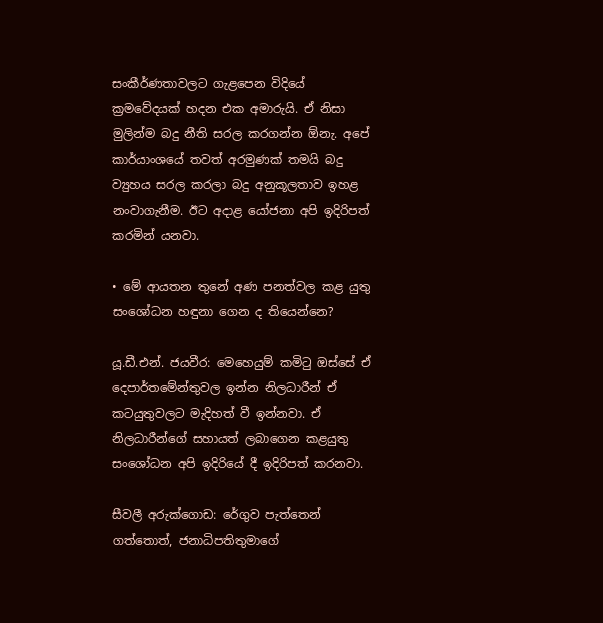සංකීර්ණතාවලට ගැළපෙන විදියේ ක්‍රමවේදයක් හදන එක අමාරුයි. ඒ නිසා මුලින්ම බදු නීති සරල කරගන්න ඕනැ. අපේ කාර්යාංශයේ තවත් අරමුණක් තමයි බදු ව්‍යුහය සරල කරලා බදු අනුකූලතාව ඉහළ නංවාගැනීම. ඊට අදාළ යෝජනා අපි ඉදිරිපත් කරමින් යනවා.

• මේ ආයතන තුනේ අණ පනත්වල කළ යුතු සංශෝධන හඳුනා ගෙන ද තියෙන්නෙ?

යූ.ඩී.එන්. ජයවීර: මෙහෙයුම් කමිටු ඔස්සේ ඒ දෙපාර්තමේන්තුවල ඉන්න නිලධාරීන් ඒ කටයුතුවලට මැදිහත් වී ඉන්නවා. ඒ නිලධාරීන්ගේ සහායත් ලබාගෙන කළයුතු සංශෝධන අපි ඉදිරියේ දී ඉදිරිපත් කරනවා.

සීවලී අරුක්ගොඩ: රේගුව පැත්තෙන් ගත්තොත්, ජනාධිපතිතුමාගේ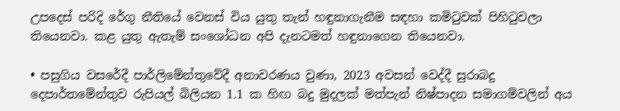උපදෙස් පරිදි රේගු නීතියේ වෙනස් විය යුතු තැන් හඳුනාගැනීම සඳහා කමිටුවක් පිහිටුවලා තියෙනවා. කළ යුතු ඇතැම් සංශෝධන අපි දැනටමත් හඳුනාගෙන තියෙනවා.

• පසුගිය වසරේදී පාර්ලිමේන්තුවේදී අනාවරණය වුණා, 2023 අවසන් වෙද්දී සුරාබදු දෙපාර්තමේන්තුව රුපියල් බිලියන 1.1 ක හිඟ බදු මුදලක් මත්පැන් නිෂ්පාදන සමාගම්වලින් අය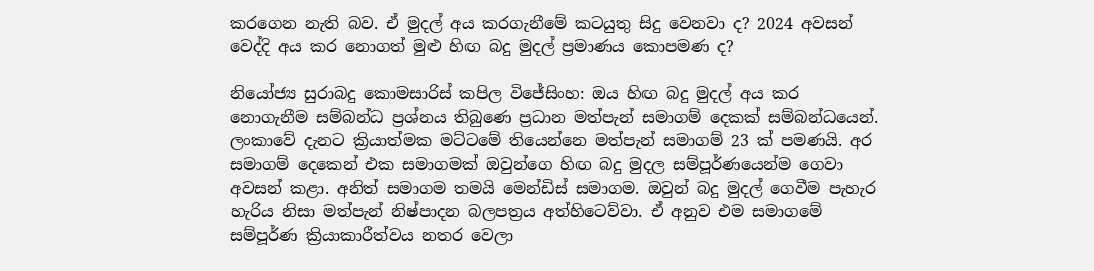කරගෙන නැති බව. ඒ මුදල් අය කරගැනීමේ කටයුතු සිදු වෙනවා ද? 2024 අවසන් වෙද්දි අය කර නොගත් මුළු හිඟ බදු මුදල් ප්‍රමාණය කොපමණ ද?

නියෝජ්‍ය සුරාබදු කොමසාරිස් කපිල විජේසිංහ: ඔය හිඟ බදු මුදල් අය කර නොගැනීම සම්බන්ධ ප්‍රශ්නය තිබුණෙ ප්‍රධාන මත්පැන් සමාගම් දෙකක් සම්බන්ධයෙන්. ලංකාවේ දැනට ක්‍රියාත්මක මට්ටමේ තියෙන්නෙ මත්පැන් සමාගම් 23 ක් පමණයි. අර සමාගම් දෙකෙන් එක සමාගමක් ඔවුන්ගෙ හිඟ බදු මුදල සම්පූර්ණයෙන්ම ගෙවා අවසන් කළා. අනිත් සමාගම තමයි මෙන්ඩිස් සමාගම. ඔවුන් බදු මුදල් ගෙවීම පැහැර හැරිය නිසා මත්පැන් නිෂ්පාදන බලපත්‍රය අත්හිටෙව්වා. ඒ අනුව එම සමාගමේ සම්පූර්ණ ක්‍රියාකාරීත්වය නතර වෙලා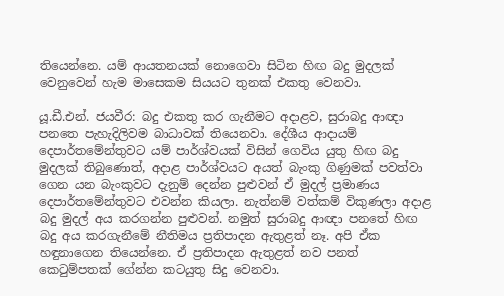තියෙන්නෙ. යම් ආයතනයක් නොගෙවා සිටින හිඟ බදු මුදලක් වෙනුවෙන් හැම මාසෙකම සියයට තුනක් එකතු වෙනවා.

යූ.ඩී.එන්. ජයවීර: බදු එකතු කර ගැනීමට අදාළව, සුරාබදු ආඥා පනතෙ පැහැදිලිවම බාධාවක් තියෙනවා. දේශීය ආදායම් දෙපාර්තමේන්තුවට යම් පාර්ශ්වයක් විසින් ගෙවිය යුතු හිඟ බදු මුදලක් තිබුණොත්, අදාළ පාර්ශ්වයට අයත් බැංකු ගිණුමක් පවත්වා ගෙන යන බැංකුවට දැනුම් දෙන්න පුළුවන් ඒ මුදල් ප්‍රමාණය දෙපාර්තමේන්තුවට එවන්න කියලා. නැත්නම් වත්කම් විකුණලා අදාළ බදු මුදල් අය කරගන්න පුළුවන්. නමුත් සුරාබදු ආඥා පනතේ හිඟ බදු අය කරගැනීමේ නීතිමය ප්‍රතිපාදන ඇතුළත් නෑ. අපි ඒක හඳුනාගෙන තියෙන්නෙ. ඒ ප්‍රතිපාදන ඇතුළත් නව පනත් කෙටුම්පතක් ගේන්න කටයුතු සිදු වෙනවා.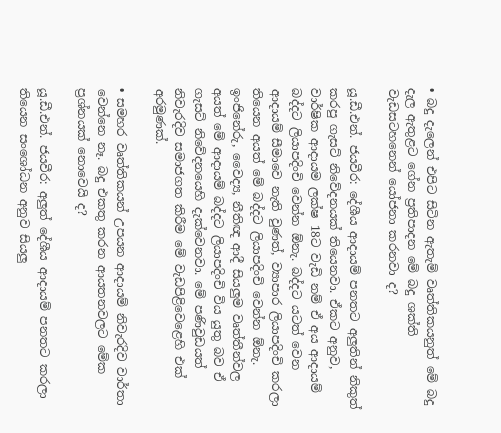• බදු දැලෙන් එපිට සිටින ඇතැම් වෘත්තිකයනුත් මේ බදු දැල ඇතුළට ගේන ප්‍රතිපාදන මේ බදු ශක්ති වැඩසටහනෙන් යෝජනා කරනවා ද?

යූ.ඩී.එන්. ජයවීර: දේශීය ආදායම් පනතට අලුතින් නිකුත් කරපු ගැසට් නිවේදනයක් තියෙනවා. ඒකට අනුව, වාර්ෂික ආදායම ලක්ෂ 18ට වැඩි නම් ඒ අය ආදායම් බද්දට ලියාපදිංචි වෙන්න ඕනැ. බද්දට යටත් වෙන ආදායම් සීමාවෙ නැති වුණත්, ව්‍යාපාර ලියාපදිංචි කරලා තියෙන අයත් මේ බද්දට ලියාපදිංචි වෙන්න ඕනැ. ඉංජිනේරු, වෛද්‍ය, නීතිඥ ආදී සියලුම වෘත්තීන්වල අයත් මේ ආදායම් බද්දට ලියාපදිංචි විය යුතු බව ඒ ගැසට් නිවේදනයෙහි දැක්වෙනවා. මේ පණිවුඩයත් නිවැරදිව සමාජගත කිරීම මේ වැඩපිළිවෙළෙහි එක් අරමුණක්.

• සමහර වෘත්තිකයන් උපයන ආදායම් නිවැරදිව වාර්තා වෙන්නෙ නෑ. බදු එකතු කරන ආයතනවලට මේක ප්‍රශ්නයක් නොවෙයි ද?

යූ.ඩී.එන්. ජයවීර: අලුත් දේශීය ආදායම් පනතට කරලා තියෙන සංශෝධන අනුව සියලු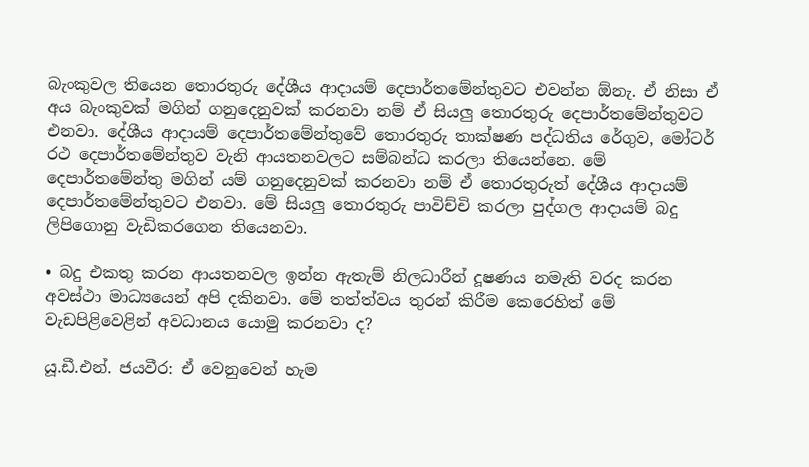බැංකුවල තියෙන තොරතුරු දේශීය ආදායම් දෙපාර්තමේන්තුවට එවන්න ඕනැ. ඒ නිසා ඒ අය බැංකුවක් මගින් ගනුදෙනුවක් කරනවා නම් ඒ සියලු තොරතුරු දෙපාර්තමේන්තුවට එනවා. දේශීය ආදායම් දෙපාර්තමේන්තුවේ තොරතුරු තාක්ෂණ පද්ධතිය රේගුව, මෝටර් රථ දෙපාර්තමේන්තුව වැනි ආයතනවලට සම්බන්ධ කරලා තියෙන්නෙ. මේ දෙපාර්තමේන්තු මගින් යම් ගනුදෙනුවක් කරනවා නම් ඒ තොරතුරුත් දේශීය ආදායම් දෙපාර්තමේන්තුවට එනවා. මේ සියලු තොරතුරු පාවිච්චි කරලා පුද්ගල ආදායම් බදු ලිපිගොනු වැඩිකරගෙන තියෙනවා.

• බදු එකතු කරන ආයතනවල ඉන්න ඇතැම් නිලධාරීන් දූෂණය නමැති වරද කරන අවස්ථා මාධ්‍යයෙන් අපි දකිනවා. මේ තත්ත්වය තුරන් කිරීම කෙරෙහිත් මේ වැඩපිළිවෙළින් අවධානය යොමු කරනවා ද?

යූ.ඩී.එන්. ජයවීර: ඒ වෙනුවෙන් හැම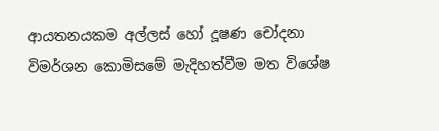ආයතනයකම අල්ලස් හෝ දූෂණ චෝදනා විමර්ශන කොමිසමේ මැදිහත්වීම මත විශේෂ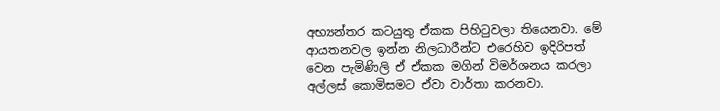අභ්‍යන්තර කටයුතු ඒකක පිහිටුවලා තියෙනවා. මේ ආයතනවල ඉන්න නිලධාරීන්ට එරෙහිව ඉදිරිපත් වෙන පැමිණිලි ඒ ඒකක මගින් විමර්ශනය කරලා අල්ලස් කොමිසමට ඒවා වාර්තා කරනවා.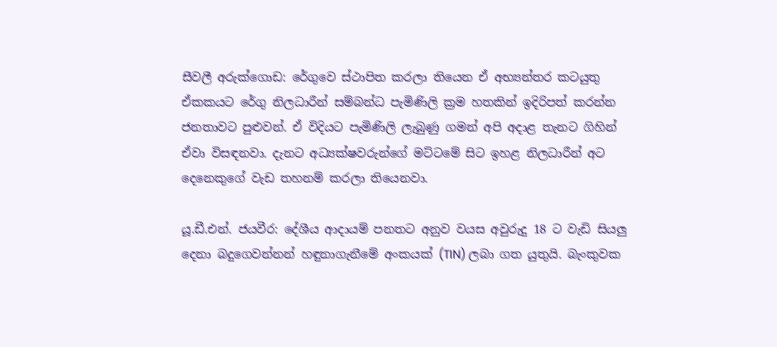සීවලී අරුක්ගොඩ: රේගුවෙ ස්ථාපිත කරලා තියෙන ඒ අභ්‍යන්තර කටයුතු ඒකකයට රේගු නිලධාරීන් සම්බන්ධ පැමිණිලි ක්‍රම හතකින් ඉදිරිපත් කරන්න ජනතාවට පුළුවන්. ඒ විදියට පැමිණිලි ලැබුණු ගමන් අපි අදාළ තැනට ගිහින් ඒවා විසඳනවා. දැනට අධ්‍යක්ෂවරුන්ගේ මට්ටමේ සිට ඉහළ නිලධාරීන් අට දෙනෙකුගේ වැඩ තහනම් කරලා තියෙනවා.

යූ.ඩී.එන්. ජයවීර: දේශීය ආදායම් පනතට අනුව වයස අවුරුදු 18 ට වැඩි සියලු දෙනා බදුගෙවන්නන් හඳුනාගැනීමේ අංකයක් (TIN) ලබා ගත යුතුයි. බැංකුවක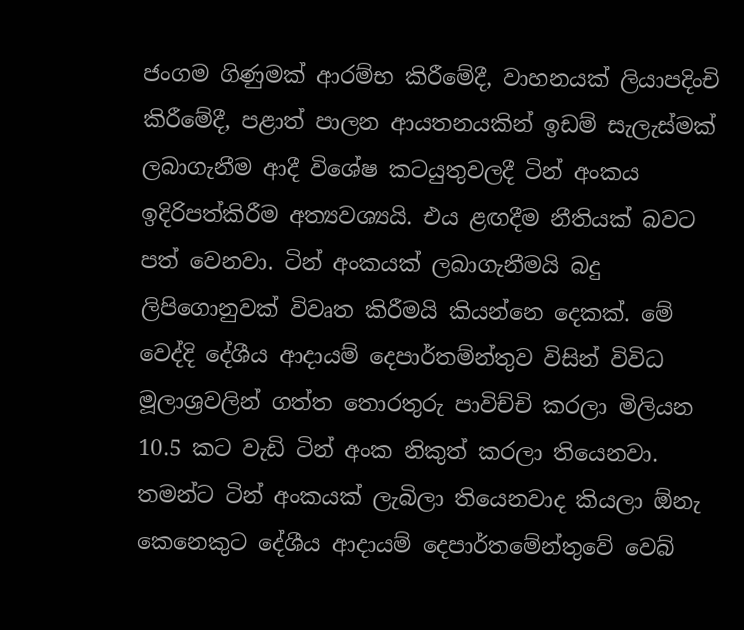ජංගම ගිණුමක් ආරම්භ කිරීමේදී, වාහනයක් ලියාපදිංචි කිරීමේදී, පළාත් පාලන ආයතනයකින් ඉඩම් සැලැස්මක් ලබාගැනීම ආදී විශේෂ කටයුතුවලදී ටින් අංකය ඉදිරිපත්කිරීම අත්‍යවශ්‍යයි. එය ළඟදීම නීතියක් බවට පත් වෙනවා. ටින් අංකයක් ලබාගැනීමයි බදු ලිපිගොනුවක් විවෘත කිරීමයි කියන්නෙ දෙකක්. මේ වෙද්දි දේශීය ආදායම් දෙපාර්තම්න්තුව විසින් විවිධ මූලාශ්‍රවලින් ගත්ත තොරතුරු පාවිච්චි කරලා මිලියන 10.5 කට වැඩි ටින් අංක නිකුත් කරලා තියෙනවා. තමන්ට ටින් අංකයක් ලැබිලා තියෙනවාද කියලා ඕනැ කෙනෙකුට දේශීය ආදායම් දෙපාර්තමේන්තුවේ වෙබ්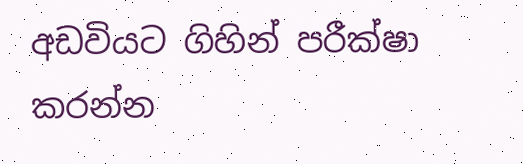අඩවියට ගිහින් පරීක්ෂා කරන්න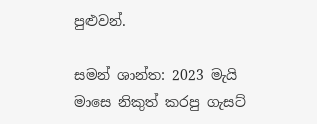පුළුවන්.

සමන් ශාන්ත: 2023 මැයි මාසෙ නිකුත් කරපු ගැසට්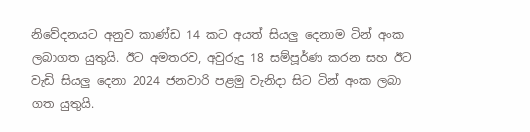නිවේදනයට අනුව කාණ්ඩ 14 කට අයත් සියලු දෙනාම ටින් අංක ලබාගත යුතුයි. ඊට අමතරව, අවුරුදු 18 සම්පූර්ණ කරන සහ ඊට වැඩි සියලු දෙනා 2024 ජනවාරි පළමු වැනිදා සිට ටින් අංක ලබා ගත යුතුයි.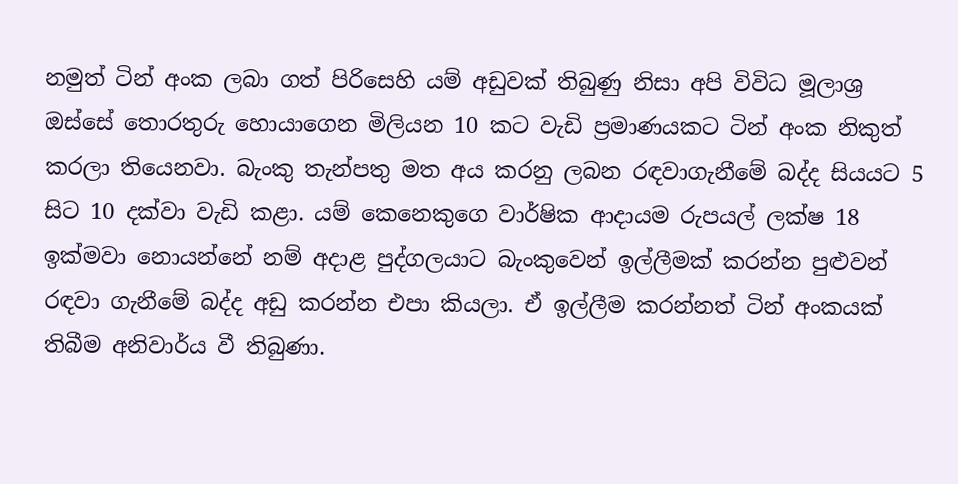නමුත් ටින් අංක ලබා ගත් පිරිසෙහි යම් අඩුවක් තිබුණු නිසා අපි විවිධ මූලාශ්‍ර ඔස්සේ තොරතුරු හොයාගෙන මිලියන 10 කට වැඩි ප්‍රමාණයකට ටින් අංක නිකුත් කරලා තියෙනවා. බැංකු තැන්පතු මත අය කරනු ලබන රඳවාගැනීමේ බද්ද සියයට 5 සිට 10 දක්වා වැඩි කළා. යම් කෙනෙකුගෙ වාර්ෂික ආදායම රුපයල් ලක්ෂ 18 ඉක්මවා නොයන්නේ නම් අදාළ පුද්ගලයාට බැංකුවෙන් ඉල්ලීමක් කරන්න පුළුවන් රඳවා ගැනීමේ බද්ද අඩු කරන්න එපා කියලා. ඒ ඉල්ලීම කරන්නත් ටින් අංකයක් තිබීම අනිවාර්ය වී තිබුණා.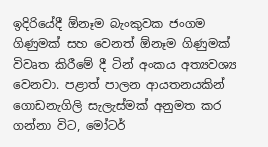ඉදිරියේදී ඕනෑම බැංකුවක ජංගම ගිණුමක් සහ වෙනත් ඕනෑම ගිණුමක් විවෘත කිරීමේ දී ටින් අංකය අත්‍යවශ්‍ය වෙනවා. පළාත් පාලන ආයතනයකින් ගොඩනැගිලි සැලැස්මක් අනුමත කර ගන්නා විට, මෝටර්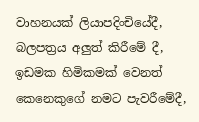වාහනයක් ලියාපදිංචියේදී, බලපත්‍රය අලුත් කිරීමේ දී, ඉඩමක හිමිකමක් වෙනත් කෙනෙකුගේ නමට පැවරීමේදී,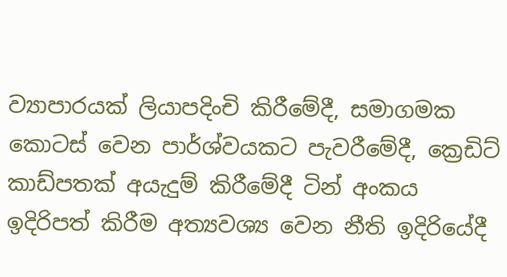ව්‍යාපාරයක් ලියාපදිංචි කිරීමේදී, සමාගමක කොටස් වෙන පාර්ශ්වයකට පැවරීමේදී, ක්‍රෙඩිට් කාඩ්පතක් අයැදුම් කිරීමේදී ටින් අංකය ඉදිරිපත් කිරීම අත්‍යවශ්‍ය වෙන නීති ඉදිරියේදී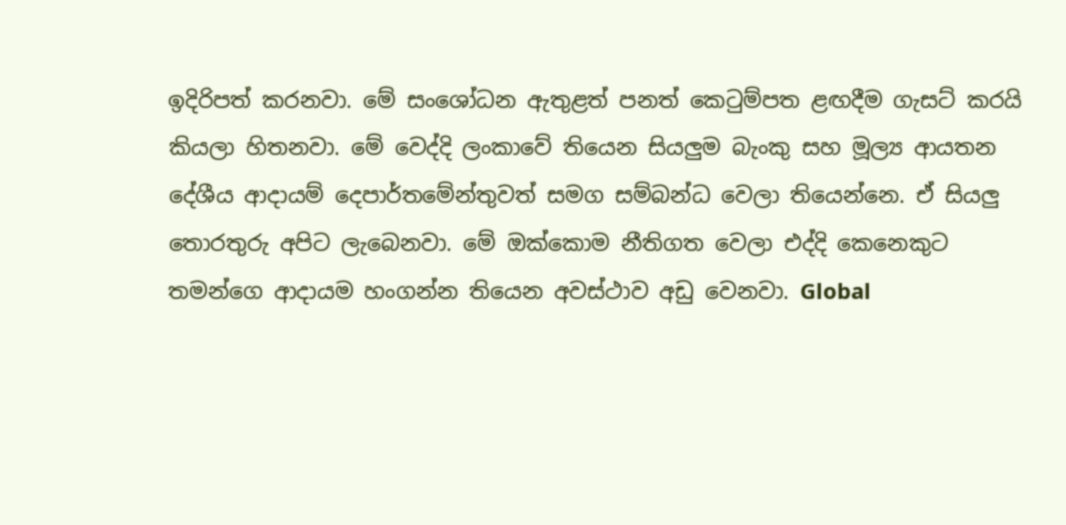ඉදිරිපත් කරනවා. මේ සංශෝධන ඇතුළත් පනත් කෙටුම්පත ළඟදීම ගැසට් කරයි කියලා හිතනවා. මේ වෙද්දි ලංකාවේ තියෙන සියලුම බැංකු සහ මූල්‍ය ආයතන දේශීය ආදායම් දෙපාර්තමේන්තුවත් සමග සම්බන්ධ වෙලා තියෙන්නෙ. ඒ සියලු තොරතුරු අපිට ලැබෙනවා. මේ ඔක්කොම නීතිගත වෙලා එද්දි කෙනෙකුට තමන්ගෙ ආදායම හංගන්න තියෙන අවස්ථාව අඩු වෙනවා. Global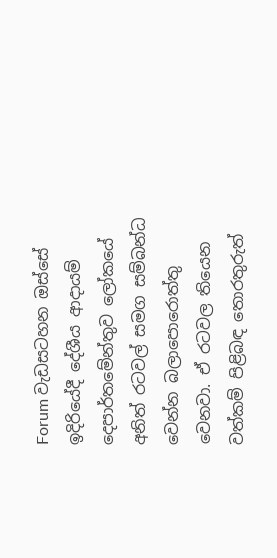Forum වැඩසටහන ඔස්සේ ඉදිරියේදී දේශීය ආදායම් දෙපාර්තමේන්තුව ලෝකයේ අනිත් රටවල් සමග සම්බන්ධ වෙන්න බලාපොරොත්තු වෙනවා. ඒ රටවල තියෙන වත්කම් පිළිබඳ තොරතුරුත්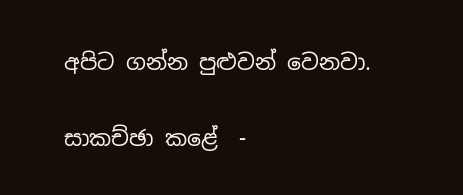අපිට ගන්න පුළුවන් වෙනවා.

සාකච්ඡා කළේ  -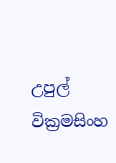උපුල් වික්‍රමසිංහ